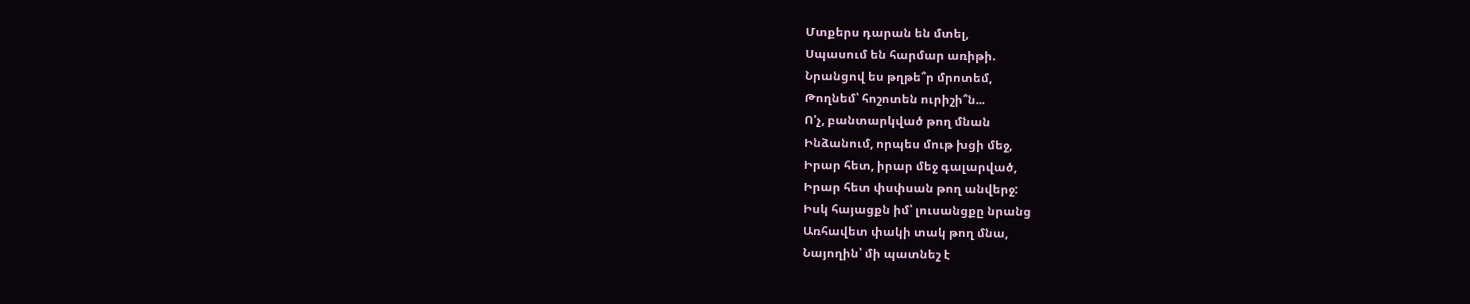Մտքերս դարան են մտել,
Սպասում են հարմար առիթի.
Նրանցով ես թղթե՞ր մրոտեմ,
Թողնեմ՝ հոշոտեն ուրիշի՞ն...
Ո'չ, բանտարկված թող մնան
Ինձանում, որպես մութ խցի մեջ,
Իրար հետ, իրար մեջ գալարված,
Իրար հետ փսփսան թող անվերջ:
Իսկ հայացքն իմ՝ լուսանցքը նրանց
Առհավետ փակի տակ թող մնա,
Նայողին՝ մի պատնեշ է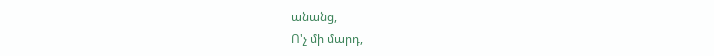անանց,
Ո'չ մի մարդ,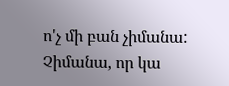ո'չ մի բան չիմանա:
Չիմանա, որ կա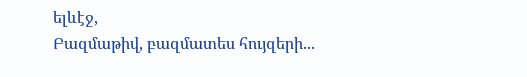ելևէջ,
Բազմաթիվ, բազմատես հույզերի...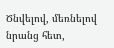Ծնվելով, մեռնելով նրանց հետ,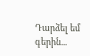Դարձել եմ գերին...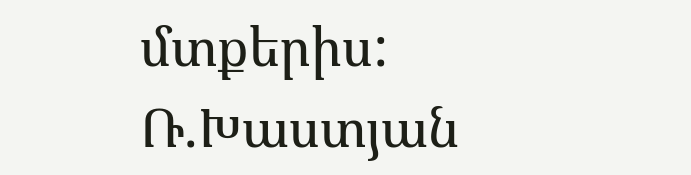մտքերիս:
Ռ.Խաստյան